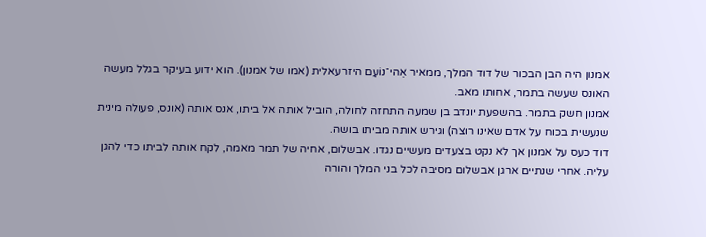אמנון היה הבן הבכור של דוד המלך, ממאיר אֵהי־נוֹעַם היזרעאלית (אמו של אמנון). הוא ידוע בעיקר בגלל מעשה האונס שעשה בתמר, אחותו מאב.
אמנון חשק בתמר. בהשפעת יונדב בן שמעה התחזה לחולה, הוביל אותה אל ביתו, אנס אותה (אונס, פעולה מינית שנעשית בכוח על אדם שאינו רוצה) וגירש אותה מביתו בושה.
דוד כעס על אמנון אך לא נקט בצעדים מעשיים נגדו. אבשלום, אחיה של תמר מאמה, לקח אותה לביתו כדי להגן עליה. אחרי שנתיים ארגן אבשלום מסיבה לכל בני המלך והורה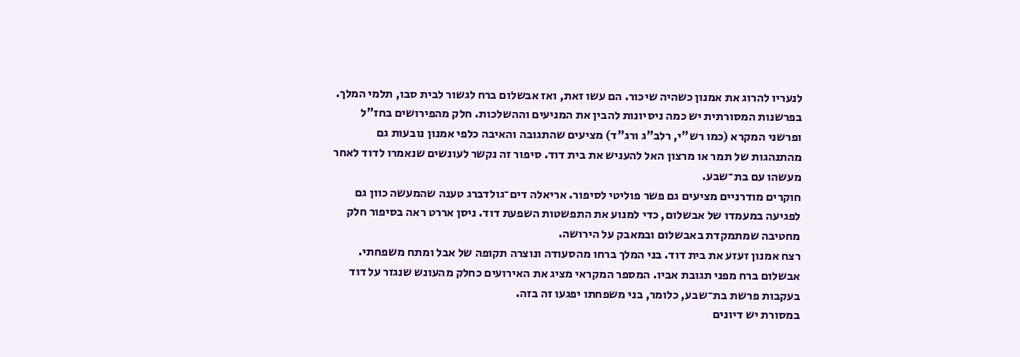לנעריו להרוג את אמנון כשהיה שיכור. הם עשו זאת, ואז אבשלום ברח לגשור לבית סבו, תלמי המלך.
בפרשנות המסורתית יש כמה ניסיונות להבין את המניעים וההשלכות. חלק מהפירושים בחז"ל ופרשני המקרא (כמו רש"י, רלב"ג ורג"ד) מציעים שהתגובה והאיבה כלפי אמנון נובעות גם מהתנהגות של תמר או מרצון האל להעניש את בית דוד. סיפור זה נקשר לעונשים שנאמרו לדוד לאחר מעשהו עם בת־שבע.
חוקרים מודרניים מציעים גם פשר פוליטי לסיפור. אריאלה דים־גולדברג טענה שהמעשה כוון גם לפגיעה במעמדו של אבשלום, כדי למנוע את התפשטות השפעת דוד. ניסן אררט ראה בסיפור חלק מחטיבה שמתמקדת באבשלום ובמאבק על הירושה.
רצח אמנון זעזע את בית דוד. בני המלך ברחו מהסעודה ונוצרה תקופה של אבל ומתח משפחתי. אבשלום ברח מפני תגובת אביו. המספר המקראי מציג את האירועים כחלק מהעונש שנגזר על דוד בעקבות פרשת בת־שבע, כלומר, בני משפחתו יפגעו זה בזה.
במסורת יש דיונים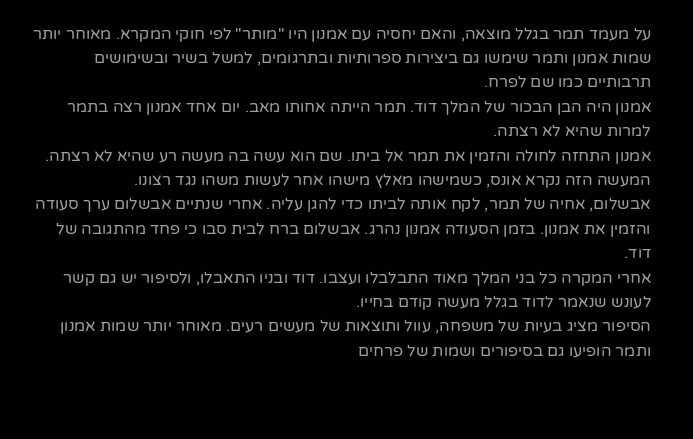על מעמד תמר בגלל מוצאה, והאם יחסיה עם אמנון היו "מותר" לפי חוקי המקרא. מאוחר יותר שמות אמנון ותמר שימשו גם ביצירות ספרותיות ובתרגומים, למשל בשיר ובשימושים תרבותיים כמו שם לפרח.
אמנון היה הבן הבכור של המלך דוד. תמר הייתה אחותו מאב. יום אחד אמנון רצה בתמר למרות שהיא לא רצתה.
אמנון התחזה לחולה והזמין את תמר אל ביתו. שם הוא עשה בה מעשה רע שהיא לא רצתה. המעשה הזה נקרא אונס, כשמישהו מאלץ מישהו אחר לעשות משהו נגד רצונו.
אבשלום, אחיה של תמר, לקח אותה לביתו כדי להגן עליה. אחרי שנתיים אבשלום ערך סעודה והזמין את אמנון. בזמן הסעודה אמנון נהרג. אבשלום ברח לבית סבו כי פחד מהתגובה של דוד.
אחרי המקרה כל בני המלך מאוד התבלבלו ועצבו. דוד ובניו התאבלו, ולסיפור יש גם קשר לעונש שנאמר לדוד בגלל מעשה קודם בחייו.
הסיפור מציג בעיות של משפחה, עוול ותוצאות של מעשים רעים. מאוחר יותר שמות אמנון ותמר הופיעו גם בסיפורים ושמות של פרחים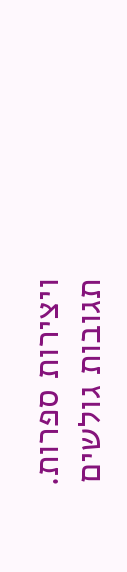ויצירות ספרות.
תגובות גולשים